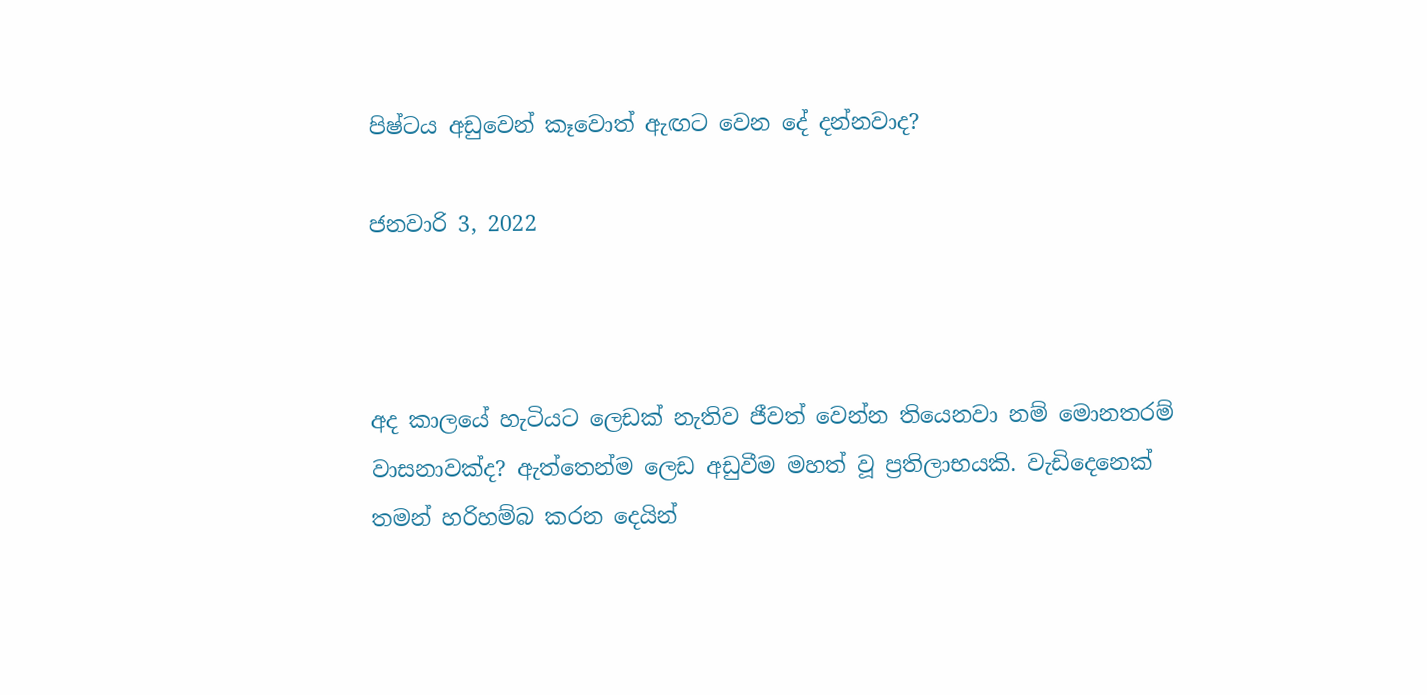පිෂ්ටය අඩුවෙන් කෑවොත් ඇඟට වෙන දේ දන්නවාද?

ජනවාරි 3, 2022



අද කාලයේ හැටියට ලෙඩක් නැතිව ජීවත් වෙන්න තියෙනවා නම් මොනතරම් වාසනාවක්ද? ඇත්තෙන්ම ලෙඩ අඩුවීම මහත් වූ ප්‍රතිලාභයකි. වැඩිදෙනෙක් තමන් හරිහම්බ කරන දෙයින්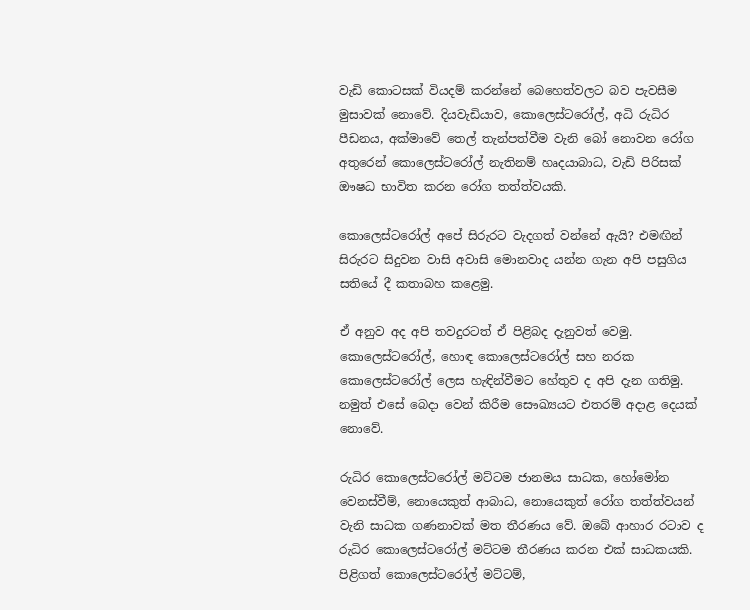වැඩි කොටසක් වියදම් කරන්නේ බෙහෙත්වලට බව පැවසීම මුසාවක් නොවේ. දියවැඩියාව, කොලෙස්ටරෝල්, අධි රුධිර පීඩනය, අක්මාවේ තෙල් තැන්පත්වීම වැනි බෝ නොවන රෝග අතුරෙන් කොලෙස්ටරෝල් නැතිනම් හෘදයාබාධ, වැඩි පිරිසක් ඖෂධ භාවිත කරන රෝග තත්ත්වයකි.

කොලෙස්ටරෝල් අපේ සිරුරට වැදගත් වන්නේ ඇයි? එමඟින් සිරුරට සිදුවන වාසි අවාසි මොනවාද යන්න ගැන අපි පසුගිය සතියේ දී කතාබහ කළෙමු.

ඒ අනුව අද අපි තවදුරටත් ඒ පිළිබද දැනුවත් වෙමු. කොලෙස්ටරෝල්, හොඳ කොලෙස්ටරෝල් සහ නරක කොලෙස්ටරෝල් ලෙස හැඳින්වීමට හේතුව ද අපි දැන ගතිමු. නමුත් එසේ බෙදා වෙන් කිරීම සෞඛ්‍යයට එතරම් අදාළ දෙයක් නොවේ.

රුධිර කොලෙස්ටරෝල් මට්ටම ජානමය සාධක, හෝමෝන වෙනස්වීම්, නොයෙකුත් ආබාධ, නොයෙකුත් රෝග තත්ත්වයන් වැනි සාධක ගණනාවක් මත තීරණය වේ. ඔබේ ආහාර රටාව ද රුධිර කොලෙස්ටරෝල් මට්ටම තීරණය කරන එක් සාධකයකි. පිළිගත් කොලෙස්ටරෝල් මට්ටම්,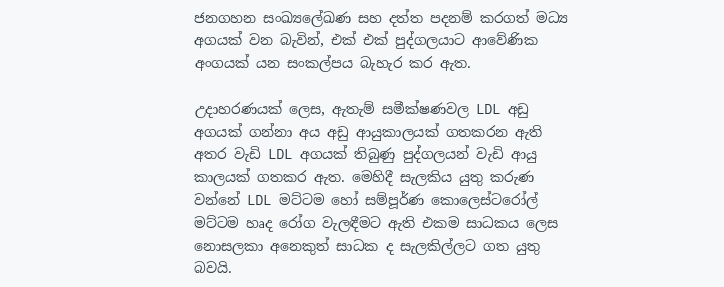ජනගහන සංඛ්‍යලේඛණ සහ දත්ත පදනම් කරගත් මධ්‍ය අගයක් වන බැවින්, එක් එක් පුද්ගලයාට ආවේණික අංගයක් යන සංකල්පය බැහැර කර ඇත.

උදාහරණයක් ලෙස, ඇතැම් සමීක්ෂණවල LDL අඩු අගයක් ගන්නා අය අඩු ආයුකාලයක් ගතකරන ඇති අතර වැඩි LDL අගයක් තිබුණු පුද්ගලයන් වැඩි ආයු කාලයක් ගතකර ඇත. මෙහිදී සැලකිය යුතු කරුණ වන්නේ LDL මට්ටම හෝ සම්පූර්ණ කොලෙස්ටරෝල් මට්ටම හෘද රෝග වැලඳීමට ඇති එකම සාධකය ලෙස නොසලකා අනෙකුත් සාධක ද සැලකිල්ලට ගත යුතු බවයි.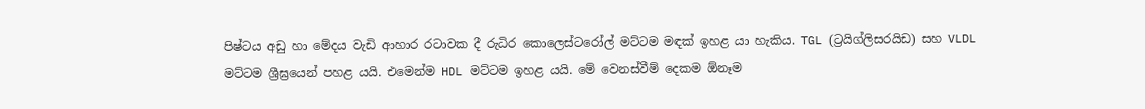පිෂ්ටය අඩු හා මේදය වැඩි ආහාර රටාවක දී රුධිර කොලෙස්ටරෝල් මට්ටම මඳක් ඉහළ යා හැකිය. TGL (ට්‍රයිග්ලිසරයිඩ) සහ VLDL මට්ටම ශ්‍රීඝ්‍ර‍යෙන් පහළ යයි. එමෙන්ම HDL මට්ටම ඉහළ යයි. මේ වෙනස්වීම් දෙකම ඕනෑම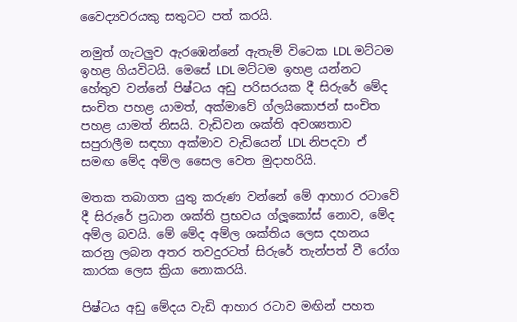වෛද්‍යවරයකු සතුටට පත් කරයි.

නමුත් ගැටලුව ඇරඹෙන්නේ ඇතැම් විටෙක LDL මට්ටම ඉහළ ගියවිටයි. මෙසේ LDL මට්ටම ඉහළ යන්නට හේතුව වන්නේ පිෂ්ටය අඩු පරිසරයක දී සිරුරේ මේද සංචිත පහළ යාමත්, අක්මාවේ ග්ලයිකොජන් සංචිත පහළ යාමත් නිසයි. වැඩිවන ශක්ති අවශ්‍යතාව සපුරාලීම සඳහා අක්මාව වැඩියෙන් LDL නිපදවා ඒ සමඟ මේද අම්ල සෛල වෙත මුදාහරියි.

මතක තබාගත යුතු කරුණ වන්නේ මේ ආහාර රටාවේ දී සිරුරේ ප්‍රධාන ශක්ති ප්‍රභවය ග්ලූකෝස් නොව, මේද අම්ල බවයි. මේ මේද අම්ල ශක්තිය ලෙස දහනය කරනු ලබන අතර තවදුරටත් සිරුරේ තැන්පත් වී රෝග කාරක ලෙස ක්‍රියා නොකරයි.

පිෂ්ටය අඩු මේදය වැඩි ආහාර රටාව මඟින් පහත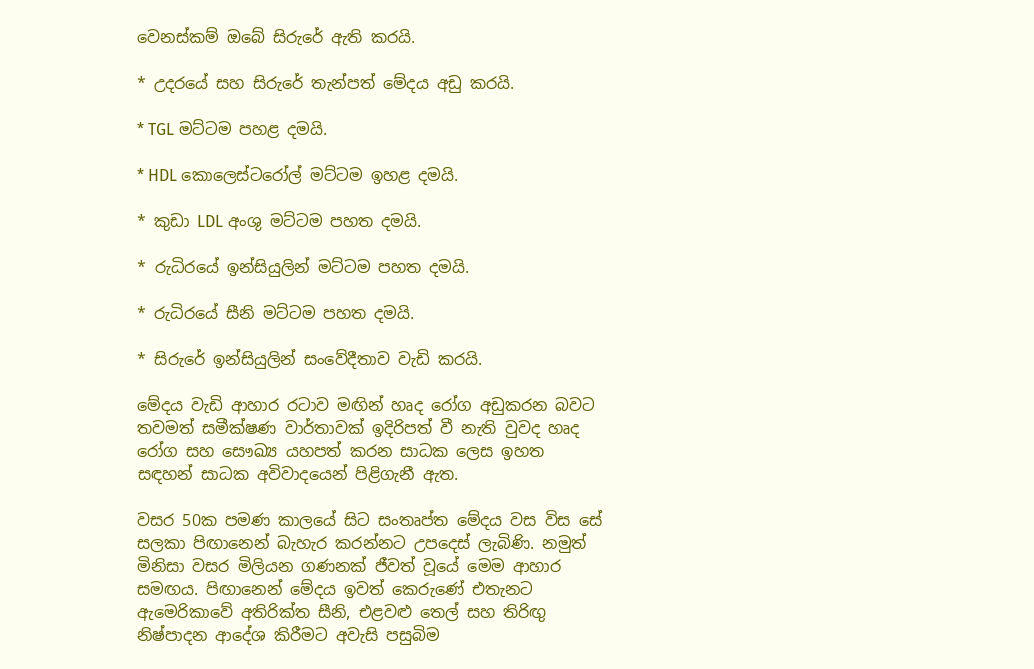වෙනස්කම් ඔබේ සිරුරේ ඇති කරයි.

* උදරයේ සහ සිරුරේ තැන්පත් මේදය අඩු කරයි.

* TGL මට්ටම පහළ දමයි.

* HDL කොලෙස්ටරෝල් මට්ටම ඉහළ දමයි.

* කුඩා LDL අංශු මට්ටම පහත දමයි.

* රුධිරයේ ඉන්සියුලින් මට්ටම පහත දමයි.

* රුධිරයේ සීනි මට්ටම පහත දමයි.

* සිරුරේ ඉන්සියුලින් සංවේදීතාව වැඩි කරයි.

මේදය වැඩි ආහාර රටාව මඟින් හෘද රෝග අඩුකරන බවට තවමත් සමීක්ෂණ වාර්තාවක් ඉදිරිපත් වී නැති වුවද හෘද රෝග සහ සෞඛ්‍ය යහපත් කරන සාධක ලෙස ඉහත සඳහන් සාධක අවිවාදයෙන් පිළිගැනී ඇත.

වසර 50ක පමණ කාලයේ සිට සංතෘප්ත මේදය වස විස සේ සලකා පිඟානෙන් බැහැර කරන්නට උපදෙස් ලැබිණි. නමුත් මිනිසා වසර මිලියන ගණනක් ජීවත් වූයේ මෙම ආහාර සමඟය. පිඟානෙන් මේදය ඉවත් කෙරුණේ එතැනට ඇමෙරිකාවේ අතිරික්ත සීනි, එළවළු තෙල් සහ තිරිඟු නිෂ්පාදන ආදේශ කිරීමට අවැසි පසුබිම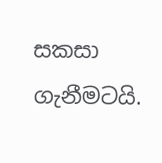සකසා ගැනීමටයි.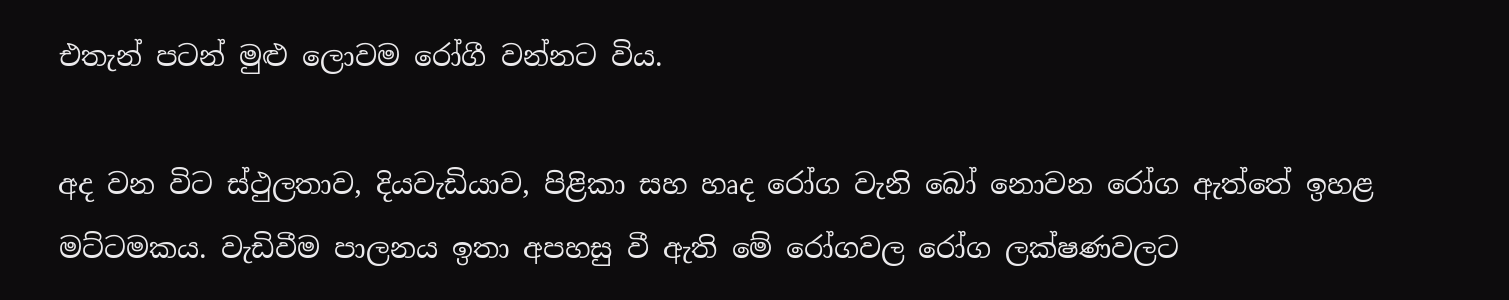එතැන් පටන් මුළු ලොවම රෝගී වන්නට විය.

අද වන විට ස්ථුලතාව, දියවැඩියාව, පිළිකා සහ හෘද රෝග වැනි බෝ නොවන රෝග ඇත්තේ ඉහළ මට්ටමකය. වැඩිවීම පාලනය ඉතා අපහසු වී ඇති මේ රෝගවල රෝග ලක්ෂණවලට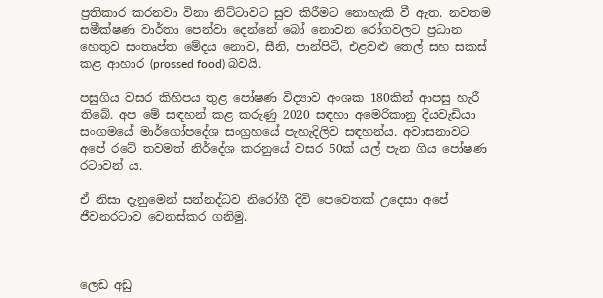ප්‍රතිකාර කරනවා විනා නිට්ටාවට සුව කිරීමට නොහැකි වී ඇත‍. නවතම සමීක්ෂණ වාර්තා පෙන්වා දෙන්නේ බෝ නොවන රෝගවලට ප්‍රධාන හෙතුව සංතෘප්ත මේදය නොව, සීනි, පාන්පිටි, එළවළු තෙල් සහ සකස් කළ ආහාර (prossed food) බවයි.

පසුගිය වසර කිහිපය තුළ පෝෂණ විද්‍යාව අංශක 180කින් ආපසු හැරී තිබේ. අප මේ සඳහන් කළ කරුණු 2020 සඳහා අමෙරිකානු දියවැඩියා සංගමයේ මාර්ගෝපදේශ සංග්‍රහයේ පැහැදිලිව සඳහන්ය. අවාසනාවට අපේ රටේ තවමත් නිර්දේශ කරනුයේ වසර 50ක් යල් පැන ගිය පෝෂණ රටාවන් ය.

ඒ නිසා දැනුමෙන් සන්නද්ධව නිරෝගී දිවි පෙවෙතක් උදෙසා අපේ ජීවනරටාව වෙනස්කර ගනිමු.



ලෙඩ අඩු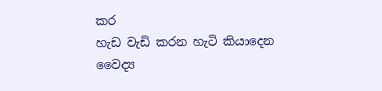කර
හැඩ වැඩි කරන හැටි කියාදෙන වෛද්‍ය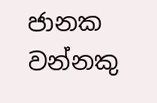ජානක වන්නකු